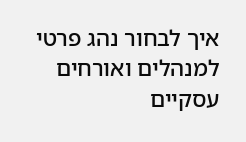איך לבחור נהג פרטי למנהלים ואורחים עסקיים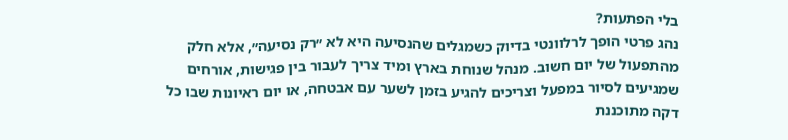בלי הפתעות?
נהג פרטי הופך לרלוונטי בדיוק כשמגלים שהנסיעה היא לא ״רק נסיעה״, אלא חלק מהתפעול של יום חשוב. מנהל שנוחת בארץ ומיד צריך לעבור בין פגישות, אורחים שמגיעים לסיור במפעל וצריכים להגיע בזמן לשער עם אבטחה, או יום ראיונות שבו כל דקה מתוכננת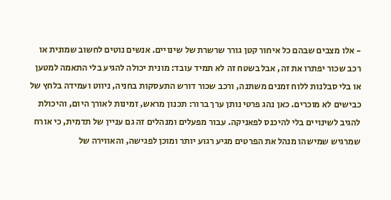- אלו מצבים שבהם כל איחור קטן גורר שרשרת של שינויים. אנשים נוטים לחשוב שמונית או רכב שכור יפתרו את זה, אבל בשטח זה לא תמיד עובד: מונית יכולה להגיע בלי התאמה למטען או בלי סבלנות ללוח זמנים משתנה, ורכב שכור דורש התעסקות בחניה, ניווט ועמידה בלחץ של כבישים לא מוכרים. כאן נהג פרטי נותן ערך ברור: תכנון מראש, זמינות לאורך היום, והיכולת להגיב לשינויים בלי להיכנס לפאניקה. עבור מפעלים ומנהלים זה גם עניין של תדמית, כי אורח שמרגיש שמישהו מנהל את הפרטים מגיע רגוע יותר ומוכן לפגישה, והאווירה של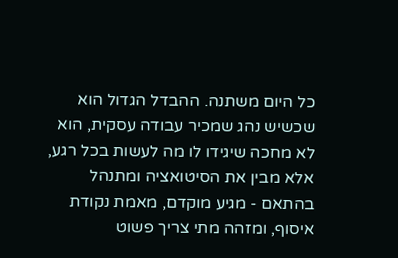כל היום משתנה. ההבדל הגדול הוא שכשיש נהג שמכיר עבודה עסקית, הוא לא מחכה שיגידו לו מה לעשות בכל רגע, אלא מבין את הסיטואציה ומתנהל בהתאם - מגיע מוקדם, מאמת נקודת איסוף, ומזהה מתי צריך פשוט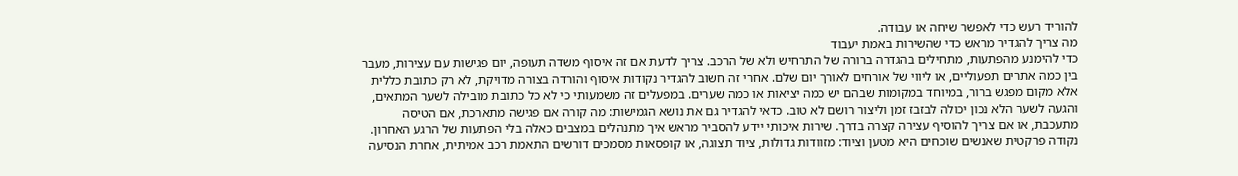להוריד רעש כדי לאפשר שיחה או עבודה.
מה צריך להגדיר מראש כדי שהשירות באמת יעבוד
כדי להימנע מהפתעות, מתחילים בהגדרה ברורה של התרחיש ולא של הרכב. צריך לדעת אם זה איסוף משדה תעופה, יום פגישות עם עצירות, מעבר בין כמה אתרים תפעוליים, או ליווי של אורחים לאורך יום שלם. אחרי זה חשוב להגדיר נקודות איסוף והורדה בצורה מדויקת, לא רק כתובת כללית אלא מקום מפגש ברור, במיוחד במקומות שבהם יש כמה יציאות או כמה שערים. במפעלים זה משמעותי כי לא כל כתובת מובילה לשער המתאים, והגעה לשער הלא נכון יכולה לבזבז זמן וליצור רושם לא טוב. כדאי להגדיר גם את נושא הגמישות: מה קורה אם פגישה מתארכת, אם הטיסה מתעכבת, או אם צריך להוסיף עצירה קצרה בדרך. שירות איכותי יידע להסביר מראש איך מתנהלים במצבים כאלה בלי הפתעות של הרגע האחרון. נקודה פרקטית שאנשים שוכחים היא מטען וציוד: מזוודות גדולות, ציוד תצוגה, או קופסאות מסמכים דורשים התאמת רכב אמיתית, אחרת הנסיעה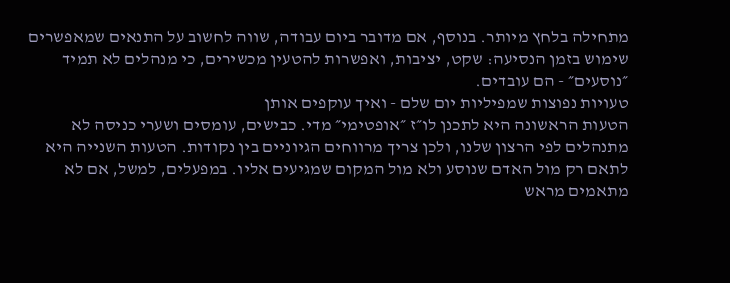מתחילה בלחץ מיותר. בנוסף, אם מדובר ביום עבודה, שווה לחשוב על התנאים שמאפשרים שימוש בזמן הנסיעה: שקט, יציבות, ואפשרות להטעין מכשירים, כי מנהלים לא תמיד ״נוסעים״ - הם עובדים.
טעויות נפוצות שמפיליות יום שלם - ואיך עוקפים אותן
הטעות הראשונה היא לתכנן לו״ז ״אופטימי״ מדי. כבישים, עומסים ושערי כניסה לא מתנהלים לפי הרצון שלנו, ולכן צריך מרווחים הגיוניים בין נקודות. הטעות השנייה היא לתאם רק מול האדם שנוסע ולא מול המקום שמגיעים אליו. במפעלים, למשל, אם לא מתאמים מראש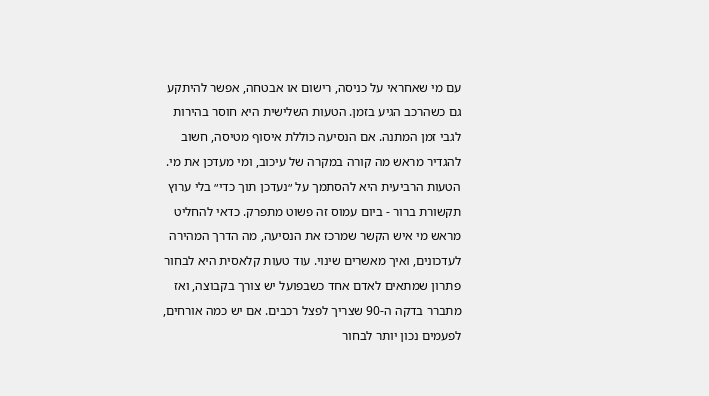עם מי שאחראי על כניסה, רישום או אבטחה, אפשר להיתקע גם כשהרכב הגיע בזמן. הטעות השלישית היא חוסר בהירות לגבי זמן המתנה. אם הנסיעה כוללת איסוף מטיסה, חשוב להגדיר מראש מה קורה במקרה של עיכוב, ומי מעדכן את מי. הטעות הרביעית היא להסתמך על ״נעדכן תוך כדי״ בלי ערוץ תקשורת ברור - ביום עמוס זה פשוט מתפרק. כדאי להחליט מראש מי איש הקשר שמרכז את הנסיעה, מה הדרך המהירה לעדכונים, ואיך מאשרים שינוי. עוד טעות קלאסית היא לבחור פתרון שמתאים לאדם אחד כשבפועל יש צורך בקבוצה, ואז מתברר בדקה ה-90 שצריך לפצל רכבים. אם יש כמה אורחים, לפעמים נכון יותר לבחור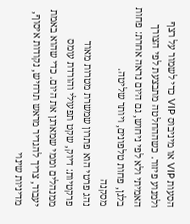הסעות VIP או מיניבוס VIP כדי לשמור על רצף ולמנוע פיזור. כשההחלטה מתבצעת לפי הצורך האמיתי ולא לפי ניחוש, גם היום נראה אחרת: פחות בלגן, פחות טלפונים, ויותר שליטה.
מסקנה
נהג פרטי הוא פתרון שמשרת מטרות מאוד פרקטיות: דיוק, שקט תפעולי והורדת עומס ממנהלים וממי שמארגן את היום. כדי שהוא באמת יעבוד, צריך להגדיר מראש תרחיש, נקודות איסוף, מדיניות שינוי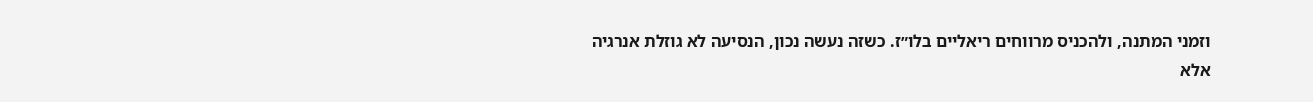וזמני המתנה, ולהכניס מרווחים ריאליים בלו״ז. כשזה נעשה נכון, הנסיעה לא גוזלת אנרגיה אלא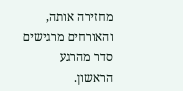מחזירה אותה, והאורחים מרגישים סדר מהרגע הראשון.